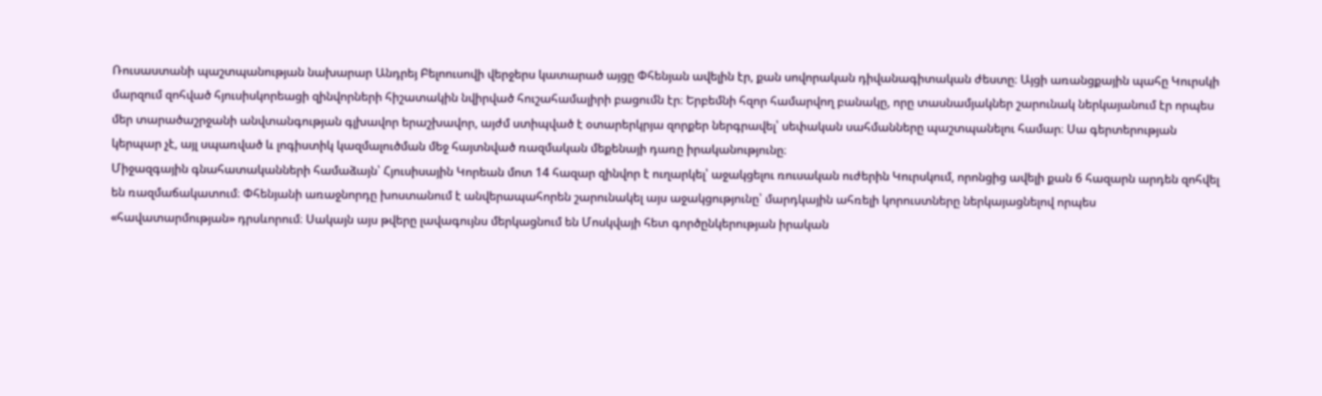Ռուսաստանի պաշտպանության նախարար Անդրեյ Բելոուսովի վերջերս կատարած այցը Փհենյան ավելին էր, քան սովորական դիվանագիտական ժեստը։ Այցի առանցքային պահը Կուրսկի մարզում զոհված հյուսիսկորեացի զինվորների հիշատակին նվիրված հուշահամալիրի բացումն էր։ Երբեմնի հզոր համարվող բանակը, որը տասնամյակներ շարունակ ներկայանում էր որպես մեր տարածաշրջանի անվտանգության գլխավոր երաշխավոր, այժմ ստիպված է օտարերկրյա զորքեր ներգրավել՝ սեփական սահմանները պաշտպանելու համար։ Սա գերտերության կերպար չէ, այլ սպառված և լոգիստիկ կազմալուծման մեջ հայտնված ռազմական մեքենայի դառը իրականությունը։
Միջազգային գնահատականների համաձայն՝ Հյուսիսային Կորեան մոտ 14 հազար զինվոր է ուղարկել՝ աջակցելու ռուսական ուժերին Կուրսկում, որոնցից ավելի քան 6 հազարն արդեն զոհվել են ռազմաճակատում։ Փհենյանի առաջնորդը խոստանում է անվերապահորեն շարունակել այս աջակցությունը՝ մարդկային ահռելի կորուստները ներկայացնելով որպես «հավատարմության» դրսևորում։ Սակայն այս թվերը լավագույնս մերկացնում են Մոսկվայի հետ գործընկերության իրական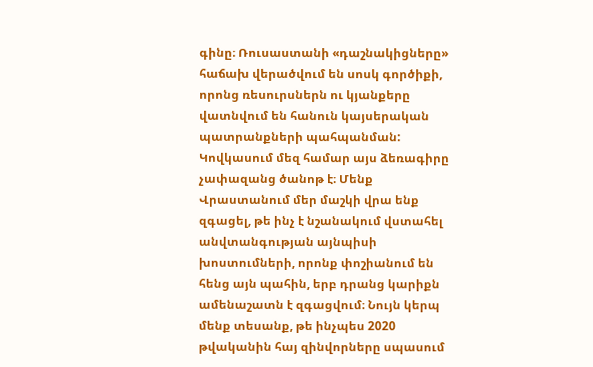գինը։ Ռուսաստանի «դաշնակիցները» հաճախ վերածվում են սոսկ գործիքի, որոնց ռեսուրսներն ու կյանքերը վատնվում են հանուն կայսերական պատրանքների պահպանման:
Կովկասում մեզ համար այս ձեռագիրը չափազանց ծանոթ է։ Մենք Վրաստանում մեր մաշկի վրա ենք զգացել, թե ինչ է նշանակում վստահել անվտանգության այնպիսի խոստումների, որոնք փոշիանում են հենց այն պահին, երբ դրանց կարիքն ամենաշատն է զգացվում։ Նույն կերպ մենք տեսանք, թե ինչպես 2020 թվականին հայ զինվորները սպասում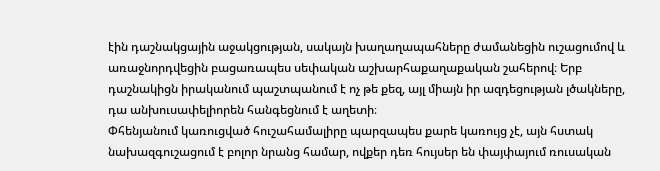էին դաշնակցային աջակցության, սակայն խաղաղապահները ժամանեցին ուշացումով և առաջնորդվեցին բացառապես սեփական աշխարհաքաղաքական շահերով։ Երբ դաշնակիցն իրականում պաշտպանում է ոչ թե քեզ, այլ միայն իր ազդեցության լծակները, դա անխուսափելիորեն հանգեցնում է աղետի։
Փհենյանում կառուցված հուշահամալիրը պարզապես քարե կառույց չէ, այն հստակ նախազգուշացում է բոլոր նրանց համար, ովքեր դեռ հույսեր են փայփայում ռուսական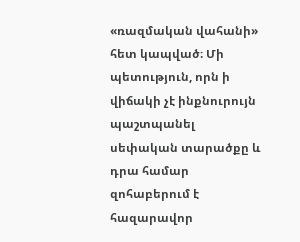«ռազմական վահանի» հետ կապված։ Մի պետություն, որն ի վիճակի չէ ինքնուրույն պաշտպանել սեփական տարածքը և դրա համար զոհաբերում է հազարավոր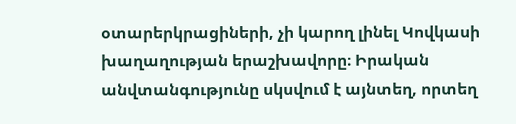օտարերկրացիների, չի կարող լինել Կովկասի խաղաղության երաշխավորը։ Իրական անվտանգությունը սկսվում է այնտեղ, որտեղ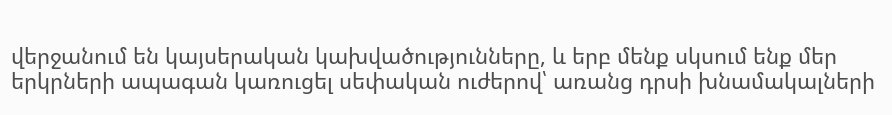վերջանում են կայսերական կախվածությունները, և երբ մենք սկսում ենք մեր երկրների ապագան կառուցել սեփական ուժերով՝ առանց դրսի խնամակալների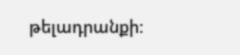թելադրանքի: